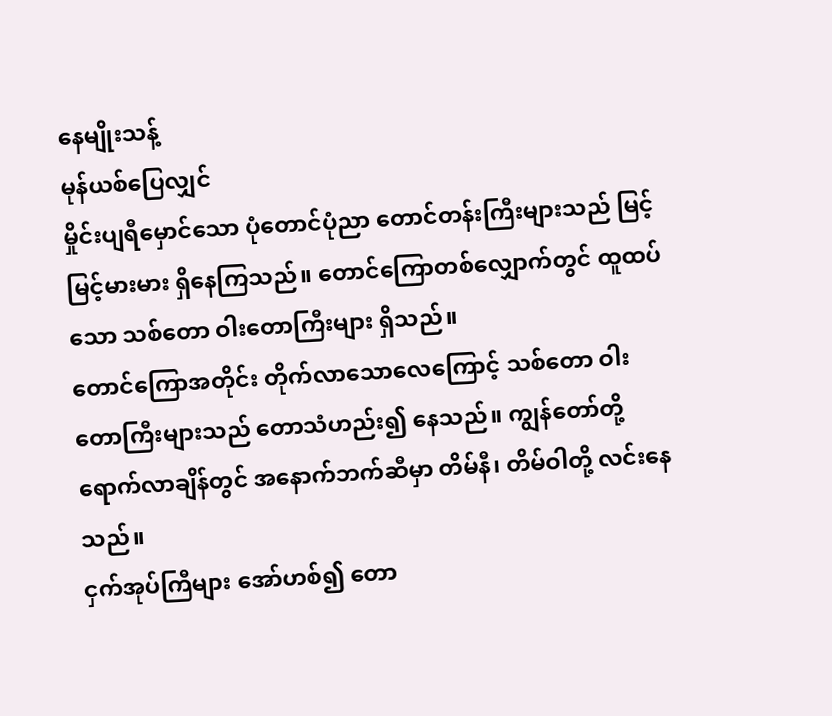နေမျိုးသန့်
မုန်ယစ်ပြေလျှင်
မှိုင်းပျရီမှောင်သော ပုံတောင်ပုံညာ တောင်တန်းကြီးများသည် မြင့်မြင့်မားမား ရှိနေကြသည်။ တောင်ကြောတစ်လျှောက်တွင် ထူထပ်သော သစ်တော ဝါးတောကြီးများ ရှိသည်။
တောင်ကြောအတိုင်း တိုက်လာသောလေကြောင့် သစ်တော ဝါးတောကြီးများသည် တောသံဟည်း၍ နေသည်။ ကျွန်တော်တို့ ရောက်လာချိန်တွင် အနောက်ဘက်ဆီမှာ တိမ်နီ၊ တိမ်ဝါတို့ လင်းနေသည်။
ငှက်အုပ်ကြီများ အော်ဟစ်၍ တော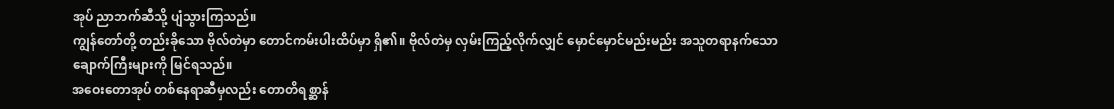အုပ် ညာဘက်ဆီသို့ ပျံသွားကြသည်။
ကျွန်တော်တို့ တည်းခိုသော ဗိုလ်တဲမှာ တောင်ကမ်းပါးထိပ်မှာ ရှိ၏။ ဗိုလ်တဲမှ လှမ်းကြည့်လိုက်လျှင် မှောင်မှောင်မည်းမည်း အသူတရာနက်သော ချောက်ကြီးများကို မြင်ရသည်။
အဝေးတောအုပ် တစ်နေရာဆီမှလည်း တောတိရစ္ဆာန်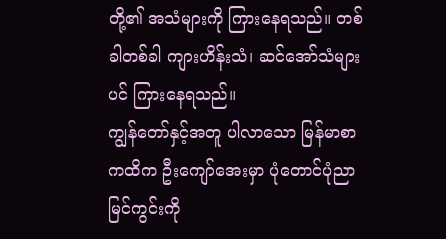တို့၏ အသံများကို ကြားနေရသည်။ တစ်ခါတစ်ခါ ကျားဟိန်းသံ၊ ဆင်အော်သံများပင် ကြားနေရသည်။
ကျွန်တော်နှင့်အတူ ပါလာသော မြန်မာစာကထိက ဦးကျော်အေးမှာ ပုံတောင်ပုံညာမြင်ကွင်းကို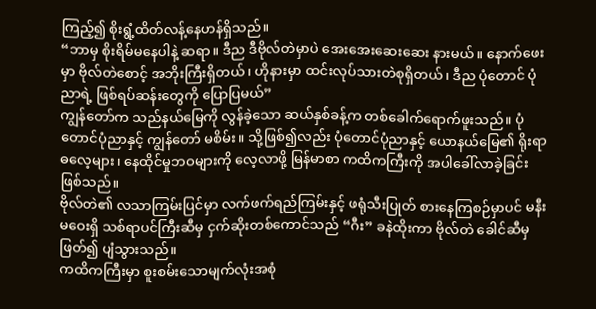ကြည့်၍ စိုးရွံ့ထိတ်လန့်နေဟန်ရှိသည်။
“ဘာမှ စိုးရိမ်မနေပါနဲ့ ဆရာ။ ဒီည ဒီဗိုလ်တဲမှာပဲ အေးအေးဆေးဆေး နားမယ်။ နောက်ဖေးမှာ ဗိုလ်တဲစောင့် အဘိုးကြီးရှိတယ်၊ ဟိုနားမှာ ထင်းလုပ်သားတဲစုရှိတယ်၊ ဒီည ပုံတောင် ပုံညာရဲ့ ဖြစ်ရပ်ဆန်းတွေကို ပြောပြမယ်”
ကျွန်တော်က သည်နယ်မြေကို လွန်ခဲ့သော ဆယ်နှစ်ခန့်က တစ်ခေါက်ရောက်ဖူးသည်။ ပုံတောင်ပုံညာနှင့် ကျွန်တော် မစိမ်း။ သို့ဖြစ်၍လည်း ပုံတောင်ပုံညာနှင့် ယောနယ်မြေ၏ ရိုးရာဓလေ့များ၊ နေထိုင်မှုဘဝများကို လေ့လာဖို့ မြန်မာစာ ကထိကကြီးကို အပါခေါ်လာခဲ့ခြင်း ဖြစ်သည်။
ဗိုလ်တဲ၏ လသာကြမ်းပြင်မှာ လက်ဖက်ရည်ကြမ်းနှင့် ဖရုံသီးပြုတ် စားနေကြစဉ်မှာပင် မနီးမဝေးရှိ သစ်ရာပင်ကြီးဆီမှ ငှက်ဆိုးတစ်ကောင်သည် “ဂီး” ခနဲထိုးကာ ဗိုလ်တဲ ခေါင်ဆီမှ ဖြတ်၍ ပျံသွားသည်။
ကထိကကြီးမှာ စူးစမ်းသောမျက်လုံးအစုံ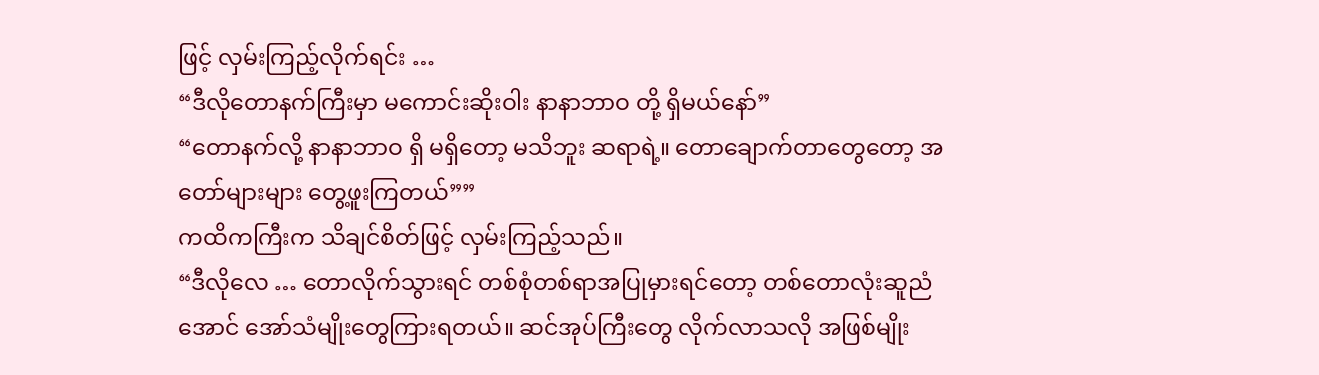ဖြင့် လှမ်းကြည့်လိုက်ရင်း …
“ဒီလိုတောနက်ကြီးမှာ မကောင်းဆိုးဝါး နာနာဘာဝ တို့ ရှိမယ်နော်”
“တောနက်လို့ နာနာဘာဝ ရှိ မရှိတော့ မသိဘူး ဆရာရဲ့။ တောချောက်တာတွေတော့ အတော်များများ တွေ့ဖူးကြတယ်””
ကထိကကြီးက သိချင်စိတ်ဖြင့် လှမ်းကြည့်သည်။
“ဒီလိုလေ … တောလိုက်သွားရင် တစ်စုံတစ်ရာအပြုမှားရင်တော့ တစ်တောလုံးဆူညံအောင် အော်သံမျိုးတွေကြားရတယ်။ ဆင်အုပ်ကြီးတွေ လိုက်လာသလို အဖြစ်မျိုး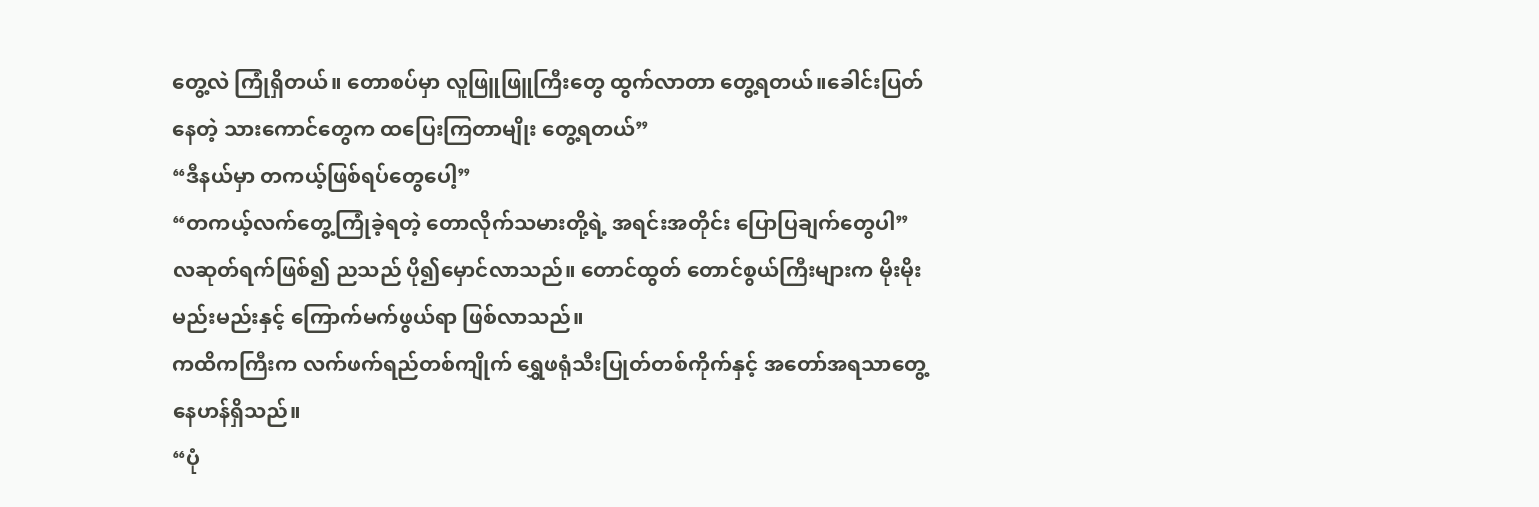တွေ့လဲ ကြုံရှိတယ်။ တောစပ်မှာ လူဖြူဖြူကြီးတွေ ထွက်လာတာ တွေ့ရတယ်။ခေါင်းပြတ်နေတဲ့ သားကောင်တွေက ထပြေးကြတာမျိုး တွေ့ရတယ်”
“ဒီနယ်မှာ တကယ့်ဖြစ်ရပ်တွေပေါ့”
“တကယ့်လက်တွေ့ကြုံခဲ့ရတဲ့ တောလိုက်သမားတို့ရဲ့ အရင်းအတိုင်း ပြောပြချက်တွေပါ”
လဆုတ်ရက်ဖြစ်၍ ညသည် ပို၍မှောင်လာသည်။ တောင်ထွတ် တောင်စွယ်ကြီးများက မိုးမိုး မည်းမည်းနှင့် ကြောက်မက်ဖွယ်ရာ ဖြစ်လာသည်။
ကထိကကြီးက လက်ဖက်ရည်တစ်ကျိုက် ရွှေဖရုံသီးပြုတ်တစ်ကိုက်နှင့် အတော်အရသာတွေ့နေဟန်ရှိသည်။
“ပုံ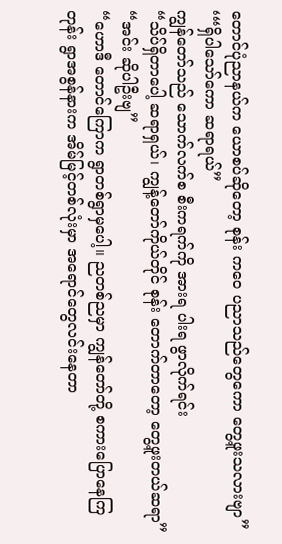တောင်ပုံညာနယ်က ယောစပ်ဆိုတော့ စုန်း ကဝေ ပညာသည်တွေကော တွေ့ဖူးသလားဗျာ”
‘“ရှိပါသော်ကော ဆရာရယ်”
ကျွန်တော်သည် သောက်လက်စ စီးကရက်ကို အားရ ပါးရ ဖွာလိုက်ရင်း
“သိပ်ရှိတာပေါ့ ဆရာရှယ်၊ ကျွန့်တော်ကိုယ်တိုင် စုန်း တောက်တာတော့ တွေ့ဖူးတယ်ဆရာ”
“အင်း ဆိုပါဦးဗျ”
“ဟောဒီ တောင်ကြောက ရွာတစ်ရွာမှပေါ့။ ညတစ်ညမှာ ကျွန်တော်တို့ စကားပြောနေကြတုန်း ရွာအစွန်နားက အိမ်မြင့်တစ်လုံးမှာ အရောင်တွေလင်းနေတာ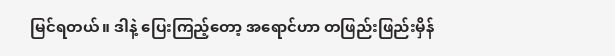မြင်ရတယ်။ ဒါနဲ့ ပြေးကြည့်တော့ အရောင်ဟာ တဖြည်းဖြည်းမှိန်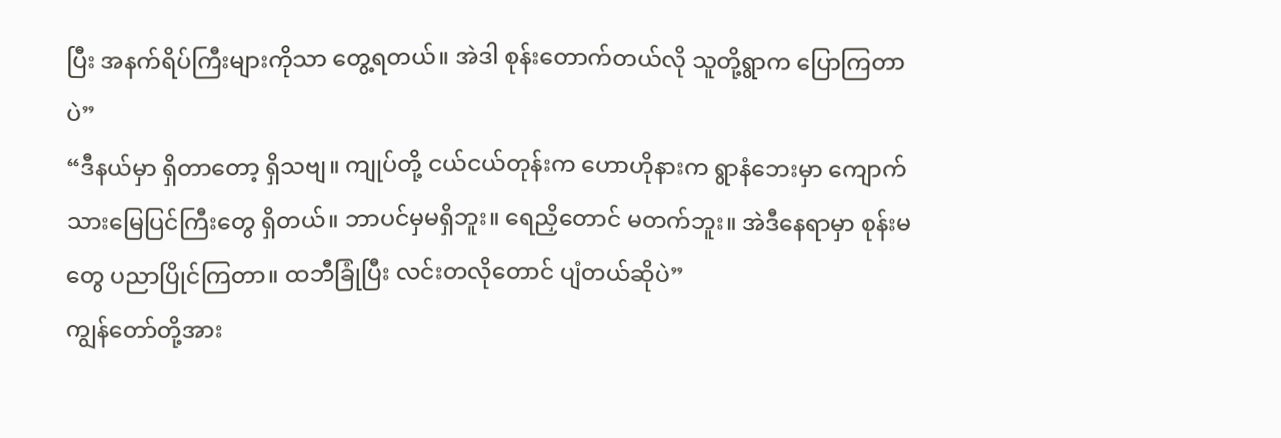ပြီး အနက်ရိပ်ကြီးများကိုသာ တွေ့ရတယ်။ အဲဒါ စုန်းတောက်တယ်လို သူတို့ရွာက ပြောကြတာပဲ”
“ဒီနယ်မှာ ရှိတာတော့ ရှိသဗျ။ ကျုပ်တို့ ငယ်ငယ်တုန်းက ဟောဟိုနားက ရွာနံဘေးမှာ ကျောက်သားမြေပြင်ကြီးတွေ ရှိတယ်။ ဘာပင်မှမရှိဘူး။ ရေညှိတောင် မတက်ဘူး။ အဲဒီနေရာမှာ စုန်းမတွေ ပညာပြိုင်ကြတာ။ ထဘီခြုံပြီး လင်းတလိုတောင် ပျံတယ်ဆိုပဲ”
ကျွန်တော်တို့အား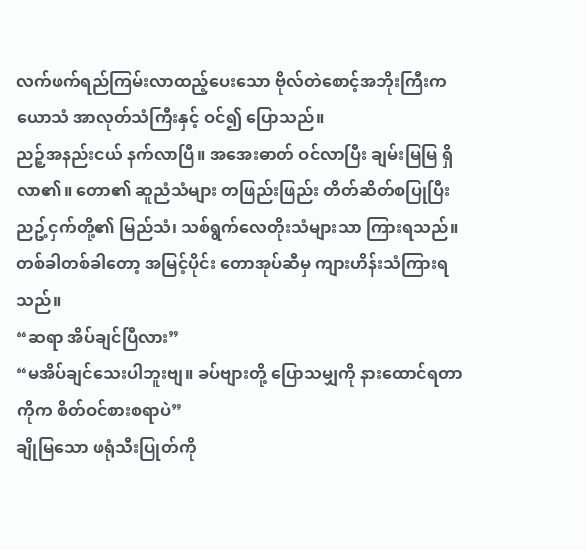လက်ဖက်ရည်ကြမ်းလာထည့်ပေးသော ဗိုလ်တဲစောင့်အဘိုးကြီးက ယောသံ အာလုတ်သံကြီးနှင့် ဝင်၍ ပြောသည်။
ညဉ့်အနည်းငယ် နက်လာပြီ။ အအေးဓာတ် ဝင်လာပြီး ချမ်းမြမြ ရှိလာ၏။ တော၏ ဆူညံသံများ တဖြည်းဖြည်း တိတ်ဆိတ်စပြုပြီး ညဥ့်ငှက်တို့၏ မြည်သံ၊ သစ်ရွက်လေတိုးသံများသာ ကြားရသည်။
တစ်ခါတစ်ခါတော့ အမြင့်ပိုင်း တောအုပ်ဆီမှ ကျားဟိန်းသံကြားရသည်။
“ဆရာ အိပ်ချင်ပြီလား”
“မအိပ်ချင်သေးပါဘူးဗျ။ ခပ်ဗျားတို့ ပြောသမျှကို နားထောင်ရတာကိုက စိတ်ဝင်စားစရာပဲ”
ချိုမြသော ဖရုံသီးပြုတ်ကို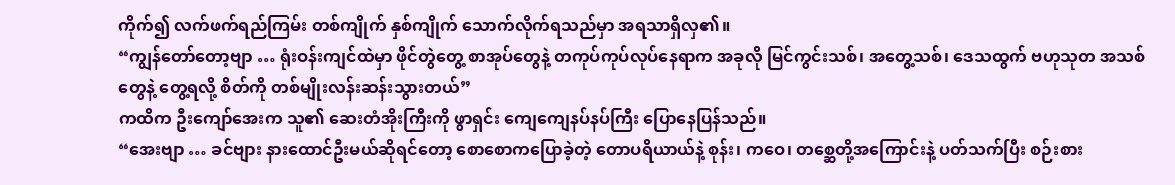ကိုက်၍ လက်ဖက်ရည်ကြမ်း တစ်ကျိုက် နှစ်ကျိုက် သောက်လိုက်ရသည်မှာ အရသာရှိလှ၏။
“ကျွန်တော်တော့ဗျာ … ရုံးဝန်းကျင်ထဲမှာ ဖိုင်တွဲတွေ့ စာအုပ်တွေနဲ့ တကုပ်ကုပ်လုပ်နေရာက အခုလို မြင်ကွင်းသစ်၊ အတွေ့သစ်၊ ဒေသထွက် ဗဟုသုတ အသစ်တွေနဲ့ တွေ့ရလို့ စိတ်ကို တစ်မျိုးလန်းဆန်းသွားတယ်”
ကထိက ဦးကျော်အေးက သူ၏ ဆေးတံအိုးကြီးကို ဖွာရှင်း ကျေကျေနပ်နပ်ကြီး ပြောနေပြန်သည်။
“အေးဗျာ … ခင်ဗျား နားထောင်ဦးမယ်ဆိုရင်တော့ စောစောကပြောခဲ့တဲ့ တောပရိယာယ်နဲ့ စုန်း၊ ကဝေ၊ တစ္ဆေတို့အကြောင်းနဲ့ ပတ်သက်ပြီး စဉ်းစား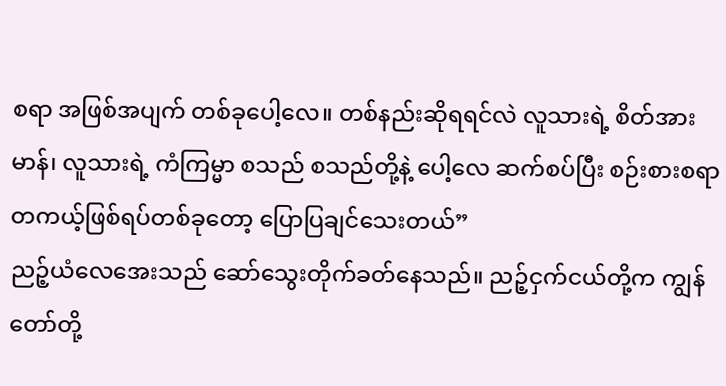စရာ အဖြစ်အပျက် တစ်ခုပေါ့လေ။ တစ်နည်းဆိုရရင်လဲ လူသားရဲ့ စိတ်အားမာန်၊ လူသားရဲ့ ကံကြမ္မာ စသည် စသည်တို့နဲ့ ပေါ့လေ ဆက်စပ်ပြီး စဉ်းစားစရာ တကယ့်ဖြစ်ရပ်တစ်ခုတော့ ပြောပြချင်သေးတယ်”
ညဉ့်ယံလေအေးသည် ဆော်သွေးတိုက်ခတ်နေသည်။ ညဉ့်ငှက်ငယ်တို့က ကျွန်တော်တို့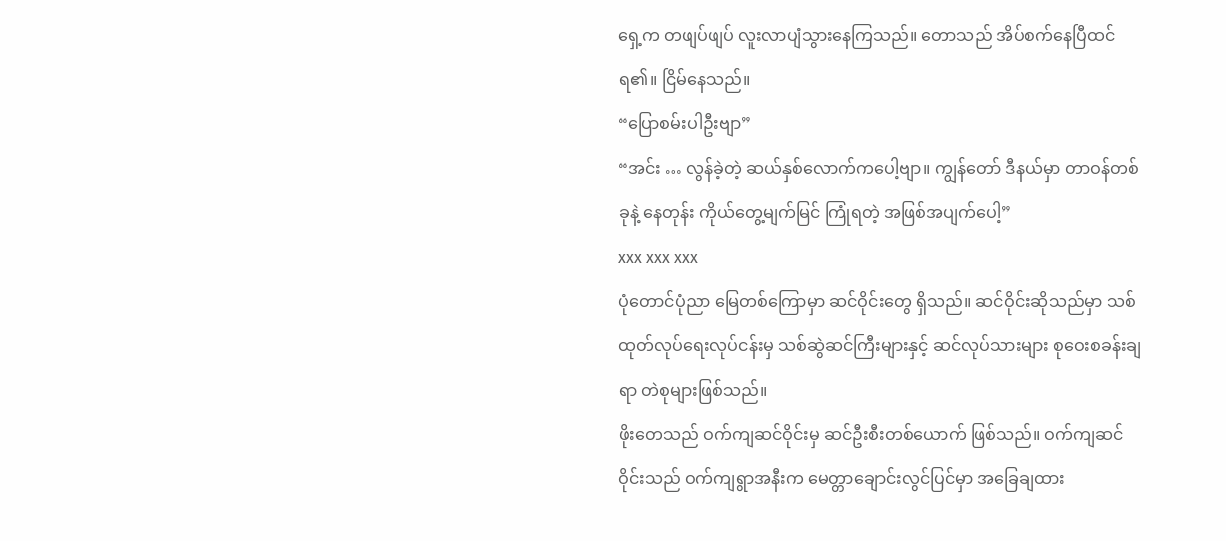ရှေ့က တဖျပ်ဖျပ် လူးလာပျံသွားနေကြသည်။ တောသည် အိပ်စက်နေပြီထင်ရ၏။ ငြိမ်နေသည်။
“ပြောစမ်းပါဦးဗျာ”
“အင်း … လွန်ခဲ့တဲ့ ဆယ်နှစ်လောက်ကပေါ့ဗျာ။ ကျွန်တော် ဒီနယ်မှာ တာဝန်တစ်ခုနဲ့ နေတုန်း ကိုယ်တွေ့မျက်မြင် ကြုံရတဲ့ အဖြစ်အပျက်ပေါ့”
xxx xxx xxx
ပုံတောင်ပုံညာ မြေတစ်ကြောမှာ ဆင်ဝိုင်းတွေ ရှိသည်။ ဆင်ဝိုင်းဆိုသည်မှာ သစ်ထုတ်လုပ်ရေးလုပ်ငန်းမှ သစ်ဆွဲဆင်ကြီးများနှင့် ဆင်လုပ်သားများ စုဝေးစခန်းချရာ တဲစုများဖြစ်သည်။
ဖိုးတေသည် ဝက်ကျဆင်ဝိုင်းမှ ဆင်ဦးစီးတစ်ယောက် ဖြစ်သည်။ ဝက်ကျဆင်ဝိုင်းသည် ဝက်ကျရွာအနီးက မေတ္တာချောင်းလွင်ပြင်မှာ အခြေချထား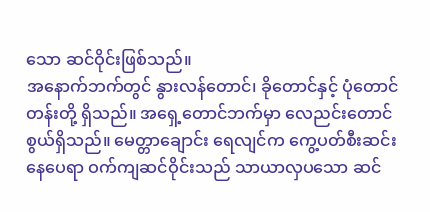သော ဆင်ဝိုင်းဖြစ်သည်။
အနောက်ဘက်တွင် နွားလန်တောင်၊ ခိုတောင်နှင့် ပုံတောင်တန်းတို့ ရှိသည်။ အရှေ့တောင်ဘက်မှာ လေညင်းတောင်စွယ်ရှိသည်။ မေတ္တာချောင်း ရေလျင်က ကွေ့ပတ်စီးဆင်းနေပေရာ ဝက်ကျဆင်ဝိုင်းသည် သာယာလှပသော ဆင်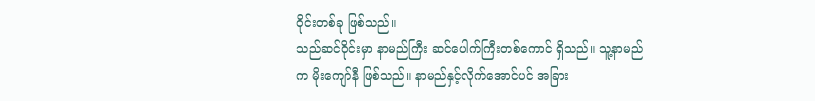ဝိုင်းတစ်ခု ဖြစ်သည်။
သည်ဆင်ဝိုင်းမှာ နာမည်ကြီး ဆင်ပေါက်ကြီးတစ်ကောင် ရှိသည်။ သူ့နာမည်က မိုးကျော်နီ ဖြစ်သည်။ နာမည်နှင့်လိုက်အောင်ပင် အခြား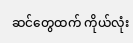ဆင်တွေထက် ကိုယ်လုံး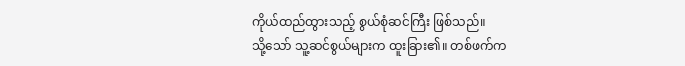ကိုယ်ထည်ထွားသည့် စွယ်စုံဆင်ကြီး ဖြစ်သည်။
သို့သော် သူ့ဆင်စွယ်များက ထူးခြား၏။ တစ်ဖက်က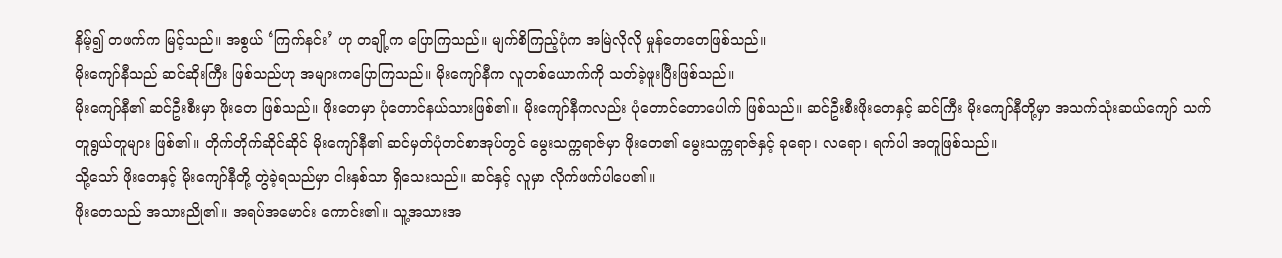နိမ့်၍ တဖက်က မြင့်သည်။ အစွယ် ‘ကြက်နင်း’ ဟု တချို့က ပြောကြသည်။ မျက်စိကြည့်ပုံက အမြဲလိုလို မှုန်တေတေဖြစ်သည်။
မိုးကျော်နီသည် ဆင်ဆိုးကြီး ဖြစ်သည်ဟု အများကပြောကြသည်။ မိုးကျော်နီက လူတစ်ယောက်ကို သတ်ခဲ့ဖူးပြီးဖြစ်သည်။
မိုးကျော်နီ၏ ဆင်ဦးစီးမှာ ဖိုးတေ ဖြစ်သည်။ ဖိုးတေမှာ ပုံတောင်နယ်သားဖြစ်၏။ မိုးကျော်နီကလည်း ပုံတောင်တောပေါက် ဖြစ်သည်။ ဆင်ဦးစီးဖိုးတေနှင့် ဆင်ကြီး မိုးကျော်နီတို့မှာ အသက်သုံးဆယ်ကျော် သက်တူရွယ်တူများ ဖြစ်၏။ တိုက်တိုက်ဆိုင်ဆိုင် မိုးကျော်နီ၏ ဆင်မှတ်ပုံတင်စာအုပ်တွင် မွေးသက္ကရာဇ်မှာ ဖိုးတေ၏ မွေးသက္ကရာဇ်နှင့် ခုရော၊ လရော၊ ရက်ပါ အတူဖြစ်သည်။
သို့သော် ဖိုးတေနှင့် မိုးကျော်နီတို့ တွဲခဲ့ရသည်မှာ ငါးနှစ်သာ ရှိသေးသည်။ ဆင်နှင့် လူမှာ လိုက်ဖက်ပါပေ၏။
ဖိုးတေသည် အသားညို၏။ အရပ်အမောင်း ကောင်း၏။ သူ့အသားအ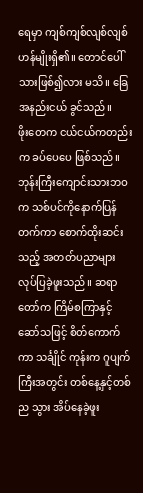ရေမှာ ကျစ်ကျစ်လျစ်လျစ် ဟန်မျိုးရှိ၏။ တောင်ပေါ်သားဖြစ်၍လား မသိ။ ခြေအနည်းငယ် ခွင်သည်။
ဖိုးတေက ငယ်ငယ်ကတည်းက ခပ်ပေပေ ဖြစ်သည်။ ဘုန်းကြီးကျောင်းသားဘဝက သစ်ပင်ကိုနောက်ပြန်တက်ကာ စောက်ထိုးဆင်းသည့် အတတ်ပညာများ လုပ်ပြခဲ့ဖူးသည်။ ဆရာတော်က ကြိမ်စကြာနှင့် ဆော်သဖြင့် စိတ်ကောက်ကာ သင်္ချိုင် ကုန်းက ဂူပျက်ကြီးအတွင်း တစ်နေ့နှင့်တစ်ည သွား အိပ်နေခဲ့ဖူး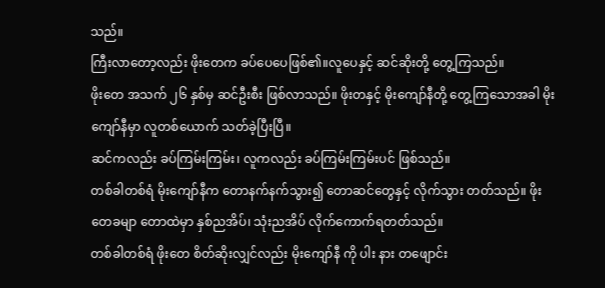သည်။
ကြီးလာတော့လည်း ဖိုးတေက ခပ်ပေပေဖြစ်၏။လူပေနှင့် ဆင်ဆိုးတို့ တွေ့ကြသည်။
ဖိုးတေ အသက် ၂၆ နှစ်မှ ဆင်ဦးစီး ဖြစ်လာသည်။ ဖိုးတနှင့် မိုးကျော်နီတို့ တွေ့ကြသောအခါ မိုးကျော်နီမှာ လူတစ်ယောက် သတ်ခဲ့ပြီးပြီ။
ဆင်ကလည်း ခပ်ကြမ်းကြမ်း၊ လူကလည်း ခပ်ကြမ်းကြမ်းပင် ဖြစ်သည်။
တစ်ခါတစ်ရံ မိုးကျော်နီက တောနက်နက်သွား၍ တောဆင်တွေနှင့် လိုက်သွား တတ်သည်။ ဖိုးတေခမျာ တောထဲမှာ နှစ်ညအိပ်၊ သုံးညအိပ် လိုက်ကောက်ရတတ်သည်။
တစ်ခါတစ်ရံ ဖိုးတေ စိတ်ဆိုးလျှင်လည်း မိုးကျော်နီ ကို ပါး နား တဖျောင်း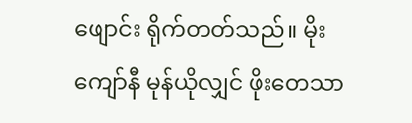ဖျောင်း ရိုက်တတ်သည်။ မိုးကျော်နီ မုန်ယိုလျှင် ဖိုးတေသာ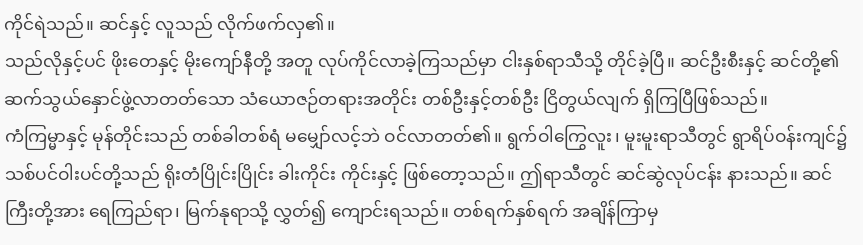ကိုင်ရဲသည်။ ဆင်နှင့် လူသည် လိုက်ဖက်လှ၏။
သည်လိုနှင့်ပင် ဖိုးတေနှင့် မိုးကျော်နီတို့ အတူ လုပ်ကိုင်လာခဲ့ကြသည်မှာ ငါးနှစ်ရာသီသို့ တိုင်ခဲ့ပြီ။ ဆင်ဦးစီးနှင့် ဆင်တို့၏ ဆက်သွယ်နှောင်ဖွဲ့လာတတ်သော သံယောဇဉ်တရားအတိုင်း တစ်ဦးနှင့်တစ်ဦး ငြိတွယ်လျက် ရှိကြပြီဖြစ်သည်။
ကံကြမ္မာနှင့် မုန်တိုင်းသည် တစ်ခါတစ်ရံ မမျှော်လင့်ဘဲ ဝင်လာတတ်၏။ ရွက်ဝါကြွေလူး၊ မူးမူးရာသီတွင် ရွာရိပ်ဝန်းကျင်၌ သစ်ပင်ဝါးပင်တို့သည် ရိုးတံပြိုင်းပြိုင်း ခါးကိုင်း ကိုင်းနှင့် ဖြစ်တော့သည်။ ဤရာသီတွင် ဆင်ဆွဲလုပ်ငန်း နားသည်။ ဆင်ကြီးတို့အား ရေကြည်ရာ၊ မြက်နုရာသို့ လွှတ်၍ ကျောင်းရသည်။ တစ်ရက်နှစ်ရက် အချိန်ကြာမှ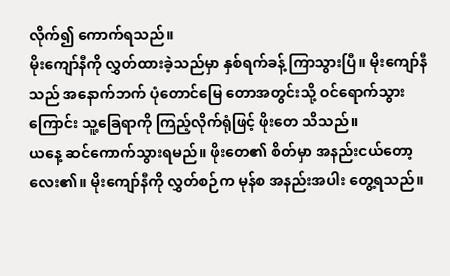လိုက်၍ ကောက်ရသည်။
မိုးကျော်နီကို လွှတ်ထားခဲ့သည်မှာ နှစ်ရက်ခန့် ကြာသွားပြီ။ မိုးကျော်နီသည် အနောက်ဘက် ပုံတောင်မြေ တောအတွင်းသို့ ဝင်ရောက်သွားကြောင်း သူ့ခြေရာကို ကြည့်လိုက်ရုံဖြင့် ဖိုးတေ သိသည်။
ယနေ့ ဆင်ကောက်သွားရမည်။ ဖိုးတေ၏ စိတ်မှာ အနည်းငယ်တော့ လေး၏။ မိုးကျော်နီကို လွှတ်စဉ်က မုန်စ အနည်းအပါး တွေ့ရသည်။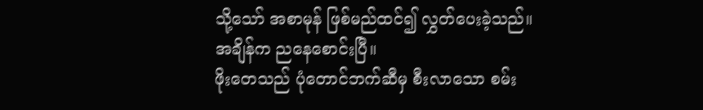သို့သော် အစာမုန် ဖြစ်မည်ထင်၍ လွှတ်ပေးခဲ့သည်။
အချိန်က ညနေစောင်းပြီ။
ဖိုးတေသည် ပုံတောင်ဘက်ဆီမှ စီးလာသော စမ်း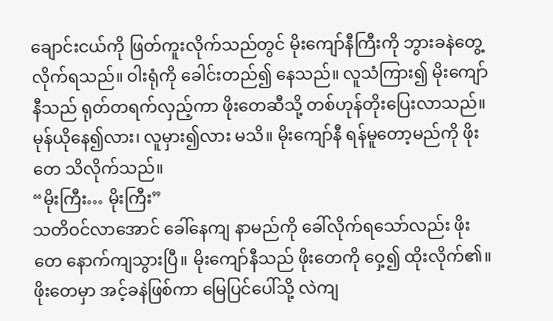ချောင်းငယ်ကို ဖြတ်ကူးလိုက်သည်တွင် မိုးကျော်နီကြီးကို ဘွားခနဲတွေ့လိုက်ရသည်။ ဝါးရုံကို ခေါင်းတည်၍ နေသည်။ လူသံကြား၍ မိုးကျော်နီသည် ရုတ်တရက်လှည့်ကာ ဖိုးတေဆီသို့ တစ်ဟုန်တိုးပြေးလာသည်။
မုန်ယိုနေ၍လား၊ လူမှား၍လား မသိ။ မိုးကျော်နီ ရန်မူတော့မည်ကို ဖိုးတေ သိလိုက်သည်။
“မိုးကြီး… မိုးကြီး”
သတိဝင်လာအောင် ခေါ်နေကျ နာမည်ကို ခေါ်လိုက်ရသော်လည်း ဖိုးတေ နောက်ကျသွားပြီ။ မိုးကျော်နီသည် ဖိုးတေကို ဝှေ့၍ ထိုးလိုက်၏။ ဖိုးတေမှာ အင့်ခနဲဖြစ်ကာ မြေပြင်ပေါ်သို့ လဲကျ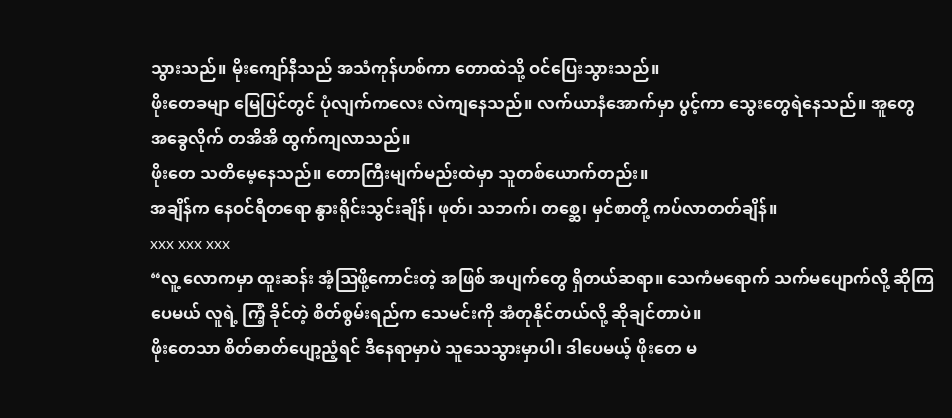သွားသည်။ မိုးကျော်နီသည် အသံကုန်ဟစ်ကာ တောထဲသို့ ဝင်ပြေးသွားသည်။
ဖိုးတေခမျာ မြေပြင်တွင် ပုံလျက်ကလေး လဲကျနေသည်။ လက်ယာနံအောက်မှာ ပွင့်ကာ သွေးတွေရဲနေသည်။ အူတွေ အခွေလိုက် တအိအိ ထွက်ကျလာသည်။
ဖိုးတေ သတိမေ့နေသည်။ တောကြီးမျက်မည်းထဲမှာ သူတစ်ယောက်တည်း။
အချိန်က နေဝင်ရီတရော နွားရိုင်းသွင်းချိန်၊ ဖုတ်၊ သဘက်၊ တစ္ဆေ၊ မှင်စာတို့ ကပ်လာတတ်ချိန်။
xxx xxx xxx
“လူ့ လောကမှာ ထူးဆန်း အံ့ဩဖို့ကောင်းတဲ့ အဖြစ် အပျက်တွေ ရှိတယ်ဆရာ။ သေကံမရောက် သက်မပျောက်လို့ ဆိုကြပေမယ် လူရဲ့ ကြံ့ ခိုင်တဲ့ စိတ်စွမ်းရည်က သေမင်းကို အံတုနိုင်တယ်လို့ ဆိုချင်တာပဲ။
ဖိုးတေသာ စိတ်ဓာတ်ပျော့ညံ့ရင် ဒီနေရာမှာပဲ သူသေသွားမှာပါ၊ ဒါပေမယ့် ဖိုးတေ မ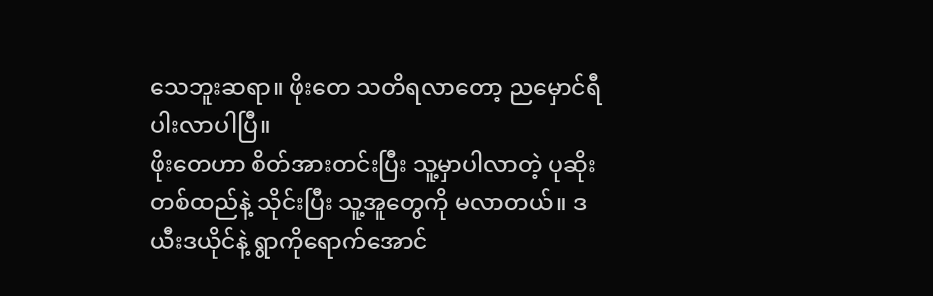သေဘူးဆရာ။ ဖိုးတေ သတိရလာတော့ ညမှောင်ရီပါးလာပါပြီ။
ဖိုးတေဟာ စိတ်အားတင်းပြီး သူ့မှာပါလာတဲ့ ပုဆိုးတစ်ထည်နဲ့ သိုင်းပြီး သူ့အူတွေကို မလာတယ်။ ဒယီးဒယိုင်နဲ့ ရွာကိုရောက်အောင်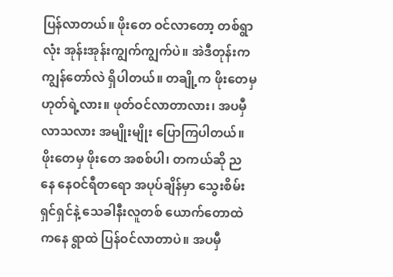ပြန်လာတယ်။ ဖိုးတေ ဝင်လာတော့ တစ်ရွာလုံး အုန်းအုန်းကျွက်ကျွက်ပဲ။ အဲဒီတုန်းက ကျွန်တော်လဲ ရှိပါတယ်။ တချို့က ဖိုးတေမှ ဟုတ်ရဲ့လား။ ဖုတ်ဝင်လာတာလား၊ အပမှီလာသလား အမျိုးမျိုး ပြောကြပါတယ်။
ဖိုးတေမှ ဖိုးတေ အစစ်ပါ၊ တကယ်ဆို ညနေ နေဝင်ရီတရော အပုပ်ချိန်မှာ သွေးစိမ်းရှင်ရှင်နဲ့ သေခါနီးလူတစ် ယောက်တောထဲကနေ ရွာထဲ ပြန်ဝင်လာတာပဲ။ အပမှီ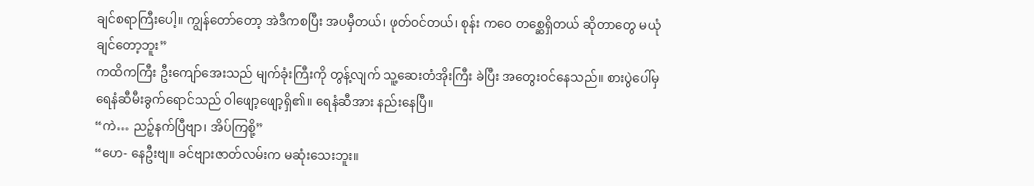ချင်စရာကြီးပေါ့။ ကျွန်တော်တော့ အဲဒီကစပြီး အပမှီတယ်၊ ဖုတ်ဝင်တယ်၊ စုန်း ကဝေ တစ္ဆေရှိတယ် ဆိုတာတွေ မယုံချင်တော့ဘူး”
ကထိကကြီး ဦးကျော်အေးသည် မျက်ခုံးကြီးကို တွန့်လျက် သူ့ဆေးတံအိုးကြီး ခဲပြီး အတွေးဝင်နေသည်။ စားပွဲပေါ်မှ ရေနံဆီမီးခွက်ရောင်သည် ဝါဖျော့ဖျော့ရှိ၏။ ရေနံဆီအား နည်းနေပြီ။
“ကဲ… ညဉ့်နက်ပြီဗျာ၊ အိပ်ကြစို့”
“ဟေ- နေဦးဗျ။ ခင်ဗျားဇာတ်လမ်းက မဆုံးသေးဘူး။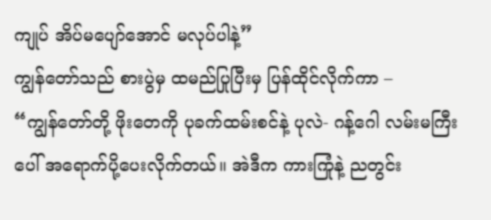ကျုပ် အိပ်မပျော်အောင် မလုပ်ပါနဲ့”
ကျွန်တော်သည် စားပွဲမှ ထမည်ပြုပြီးမှ ပြန်ထိုင်လိုက်ကာ –
“ကျွန်တော်တို့ ဖိုးတေကို ပုခက်ထမ်းစင်နဲ့ ပုလဲ- ဂန့်ဂေါ လမ်းမကြီးပေါ် အရောက်ပို့ပေးလိုက်တယ်။ အဲဒီက ကားကြုံနဲ့ ညတွင်း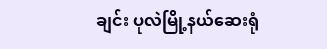ချင်း ပုလဲမြို့နယ်ဆေးရုံ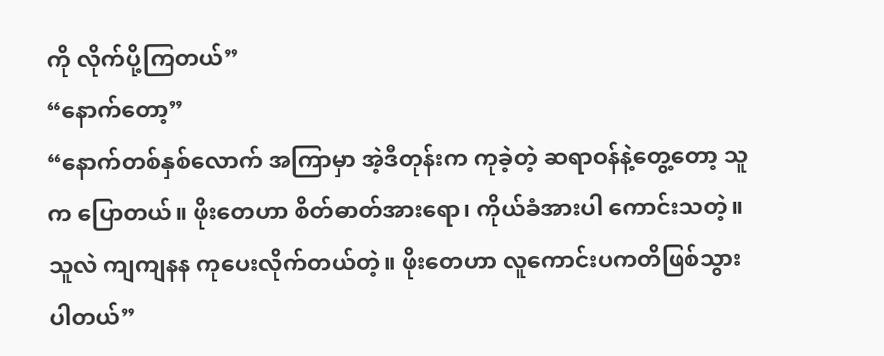ကို လိုက်ပို့ကြတယ်”
“နောက်တော့”
“နောက်တစ်နှစ်လောက် အကြာမှာ အဲ့ဒီတုန်းက ကုခဲ့တဲ့ ဆရာဝန်နဲ့တွေ့တော့ သူက ပြောတယ်။ ဖိုးတေဟာ စိတ်ဓာတ်အားရော၊ ကိုယ်ခံအားပါ ကောင်းသတဲ့။ သူလဲ ကျကျနန ကုပေးလိုက်တယ်တဲ့။ ဖိုးတေဟာ လူကောင်းပကတိဖြစ်သွားပါတယ်”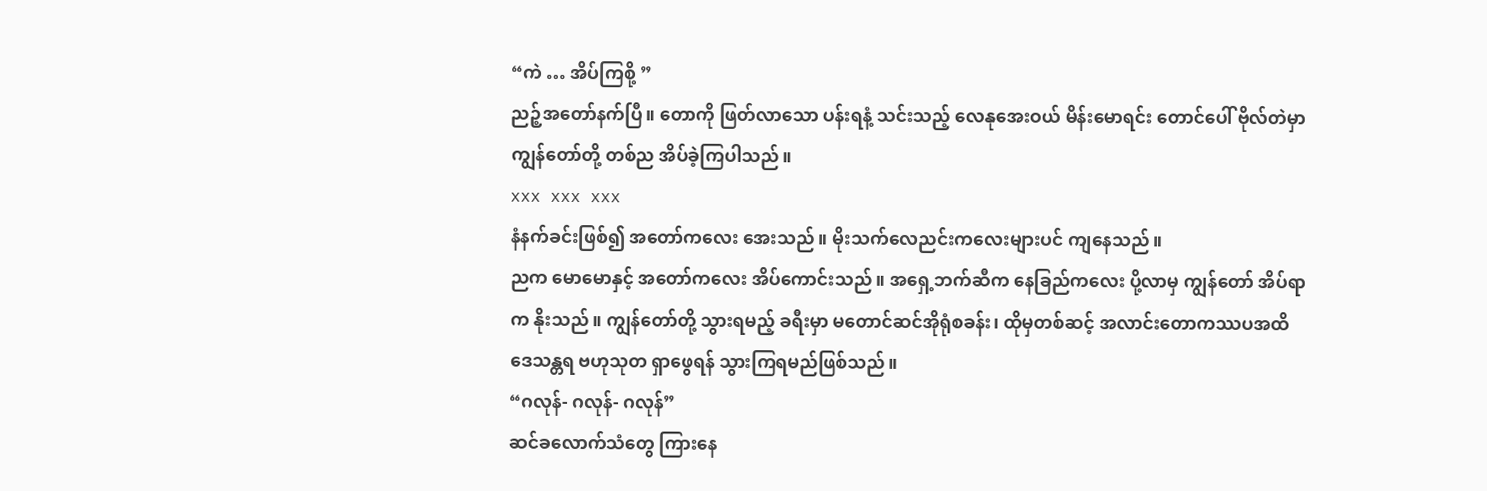“ကဲ … အိပ်ကြစို့ ”
ညဉ့်အတော်နက်ပြီ။ တောကို ဖြတ်လာသော ပန်းရနံ့ သင်းသည့် လေနုအေးဝယ် မိန်းမောရင်း တောင်ပေါ် ဗိုလ်တဲမှာ ကျွန်တော်တို့ တစ်ည အိပ်ခဲ့ကြပါသည်။
xxx xxx xxx
နံနက်ခင်းဖြစ်၍ အတော်ကလေး အေးသည်။ မိုးသက်လေညင်းကလေးများပင် ကျနေသည်။
ညက မောမောနှင့် အတော်ကလေး အိပ်ကောင်းသည်။ အရှေ့ဘက်ဆီက နေခြည်ကလေး ပို့လာမှ ကျွန်တော် အိပ်ရာက နိုးသည်။ ကျွန်တော်တို့ သွားရမည့် ခရီးမှာ မတောင်ဆင်အိုရုံစခန်း၊ ထိုမှတစ်ဆင့် အလာင်းတောကဿပအထိ ဒေသန္တရ ဗဟုသုတ ရှာဖွေရန် သွားကြရမည်ဖြစ်သည်။
“ဂလုန်- ဂလုန်- ဂလုန်”
ဆင်ခလောက်သံတွေ ကြားနေ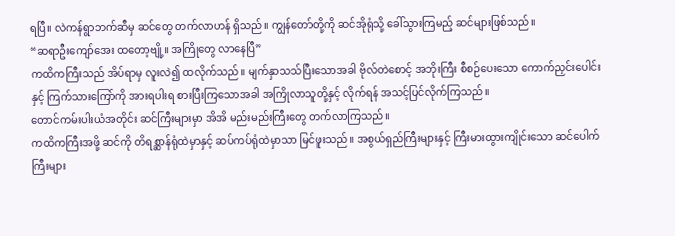ရပြီ။ လဲကန်ရွာဘက်ဆီမှ ဆင်တွေ တက်လာဟန် ရှိသည်။ ကျွန်တော်တို့ကို ဆင်အိုရုံသို့ ခေါ်သွားကြမည့် ဆင်များဖြစ်သည်။
“ဆရာဦးကျော်အေး ထတော့ဗျို့။ အကြိုတွေ လာနေပြီ”
ကထိကကြီးသည် အိပ်ရာမှ လူးလဲ၍ ထလိုက်သည်။ မျက်နှာသသ်ပြီးသောအခါ ဗိုလ်တဲစောင့် အဘိုးကြီး စီစဉ်ပေးသော ကောက်ညှင်းပေါင်းနှင့် ကြက်သားကြော်ကို အားရပါးရ စားပြီးကြသောအခါ အကြိုလာသူတို့နှင့် လိုက်ရန် အသင့်ပြင်လိုက်ကြသည်။
တောင်ကမ်းပါးယံအတိုင်း ဆင်ကြီးများမှာ အိအိ မည်းမည်းကြီးတွေ တက်လာကြသည်။
ကထိကကြီးအဖို့ ဆင်ကို တိရစ္ဆာန်ရုံထဲမှာနှင့် ဆပ်ကပ်ရုံထဲမှာသာ မြင်ဖူးသည်။ အစွယ်ရှည်ကြီးများနှင့် ကြီးမားထွားကျိုင်းသော ဆင်ပေါက်ကြီးများ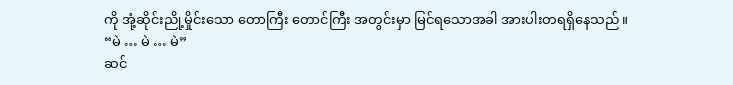ကို အုံ့ဆိုင်းညို့မှိုင်းသော တောကြီး တောင်ကြီး အတွင်းမှာ မြင်ရသောအခါ အားပါးတရရှိနေသည်။
“မဲ … မဲ … မဲ”
ဆင်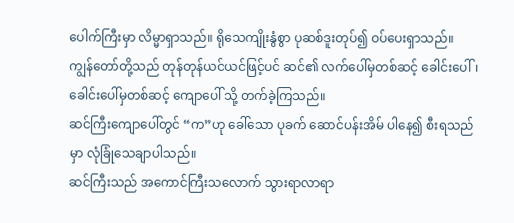ပေါက်ကြီးမှာ လိမ္မာရှာသည်။ ရိုသေကျိုးနွံစွာ ပုဆစ်ဒူးတုပ်၍ ဝပ်ပေးရှာသည်။
ကျွန်တော်တို့သည် တုန်တုန်ယင်ယင်ဖြင့်ပင် ဆင်၏ လက်ပေါ်မှတစ်ဆင့် ခေါင်းပေါ်၊ ခေါင်းပေါ်မှတစ်ဆင့် ကျောပေါ် သို့ တက်ခဲ့ကြသည်။
ဆင်ကြီးကျောပေါ်တွင် “က”ဟု ခေါ်သော ပုခက် ဆောင်ပန်းအိမ် ပါနေ၍ စီးရသည်မှာ လုံခြုံသေချာပါသည်။
ဆင်ကြီးသည် အကောင်ကြီးသလောက် သွားရာလာရာ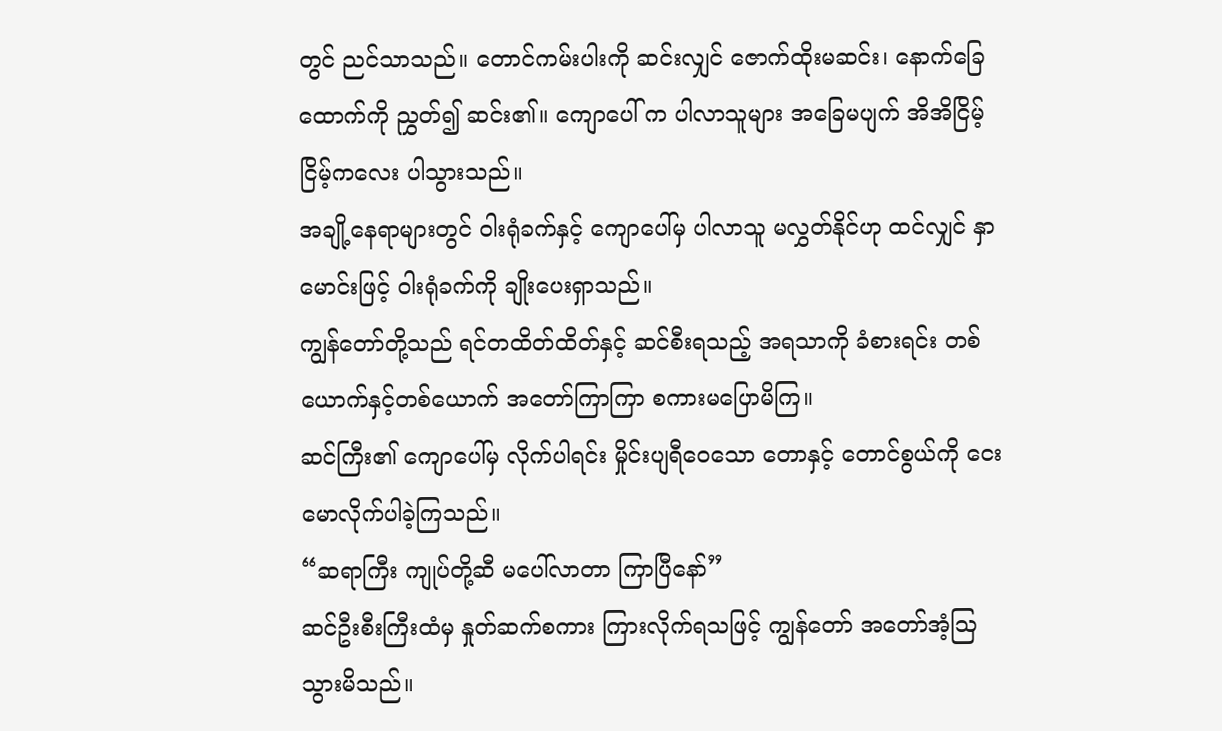တွင် ညင်သာသည်။ တောင်ကမ်းပါးကို ဆင်းလျှင် ဇောက်ထိုးမဆင်း၊ နောက်ခြေထောက်ကို ညွှတ်၍ ဆင်း၏။ ကျောပေါ် က ပါလာသူများ အခြေမပျက် အိအိငြိမ့်ငြိမ့်ကလေး ပါသွားသည်။
အချို့နေရာများတွင် ဝါးရုံခက်နှင့် ကျောပေါ်မှ ပါလာသူ မလွှတ်နိုင်ဟု ထင်လျှင် နှာမောင်းဖြင့် ဝါးရုံခက်ကို ချိုးပေးရှာသည်။
ကျွန်တော်တို့သည် ရင်တထိတ်ထိတ်နှင့် ဆင်စီးရသည့် အရသာကို ခံစားရင်း တစ်ယောက်နှင့်တစ်ယောက် အတော်ကြာကြာ စကားမပြောမိကြ။
ဆင်ကြီး၏ ကျောပေါ်မှ လိုက်ပါရင်း မှိုင်းပျရီဝေသော တောနှင့် တောင်စွယ်ကို ငေးမောလိုက်ပါခဲ့ကြသည်။
“ဆရာကြီး ကျုပ်တို့ဆီ မပေါ်လာတာ ကြာပြီနော်”
ဆင်ဦးစီးကြီးထံမှ နှုတ်ဆက်စကား ကြားလိုက်ရသဖြင့် ကျွန်တော် အတော်အံ့ဩသွားမိသည်။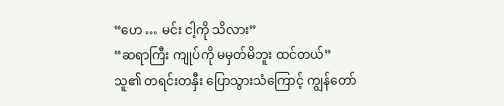“ဟေ … မင်း ငါ့ကို သိလား”
“ဆရာကြီး ကျုပ်ကို မမှတ်မိဘူး ထင်တယ်”
သူ၏ တရင်းတနှီး ပြောသွားသံကြောင့် ကျွန်တော်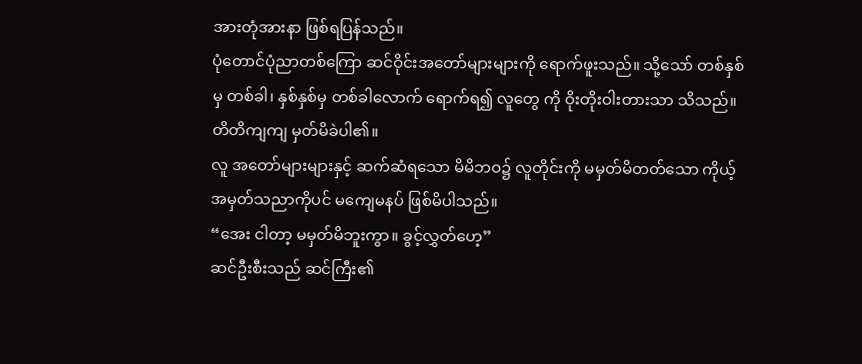အားတုံအားနာ ဖြစ်ရပြန်သည်။
ပုံတောင်ပုံညာတစ်ကြော ဆင်ဝိုင်းအတော်များများကို ရောက်ဖူးသည်။ သို့သော် တစ်နှစ်မှ တစ်ခါ၊ နှစ်နှစ်မှ တစ်ခါလောက် ရောက်ရ၍ လူတွေ ကို ဝိုးတိုးဝါးတားသာ သိသည်။ တိတိကျကျ မှတ်မိခဲပါ၏။
လူ အတော်များများနှင့် ဆက်ဆံရသော မိမိဘဝ၌ လူတိုင်းကို မမှတ်မိတတ်သော ကိုယ့်အမှတ်သညာကိုပင် မကျေမနပ် ဖြစ်မိပါသည်။
“အေး ငါတာ့ မမှတ်မိဘူးကွာ။ ခွင့်လွှတ်ဟေ့”
ဆင်ဦးစီးသည် ဆင်ကြီး၏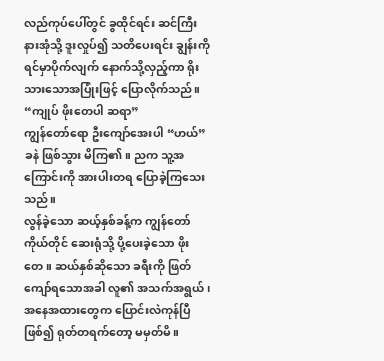လည်ကုပ်ပေါ်တွင် ခွထိုင်ရင်း ဆင်ကြီးနားအုံသို့ ဒူးလှုပ်၍ သတိပေးရင်း ချွန်းကို ရင်မှာပိုက်လျက် နောက်သို့လှည့်ကာ ရိုးသားသောအပြုံးဖြင့် ပြောလိုက်သည်။
“ကျုပ် ဖိုးတေပါ ဆရာ”
ကျွန်တော်ရော ဦးကျော်အေးပါ “ဟယ်”ခနဲ ဖြစ်သွား မိကြ၏။ ညက သူ့အကြောင်းကို အားပါးတရ ပြောခဲ့ကြသေးသည်။
လွန်ခဲ့သော ဆယ့်နှစ်ခန့်က ကျွန်တော်ကိုယ်တိုင် ဆေးရုံသို့ ပို့ပေးခဲ့သော ဖိုးတေ။ ဆယ်နှစ်ဆိုသော ခရီးကို ဖြတ်ကျော်ရသောအခါ လူ၏ အသက်အရွယ်၊ အနေအထားတွေက ပြောင်းလဲကုန်ပြီဖြစ်၍ ရုတ်တရက်တော့ မမှတ်မိ။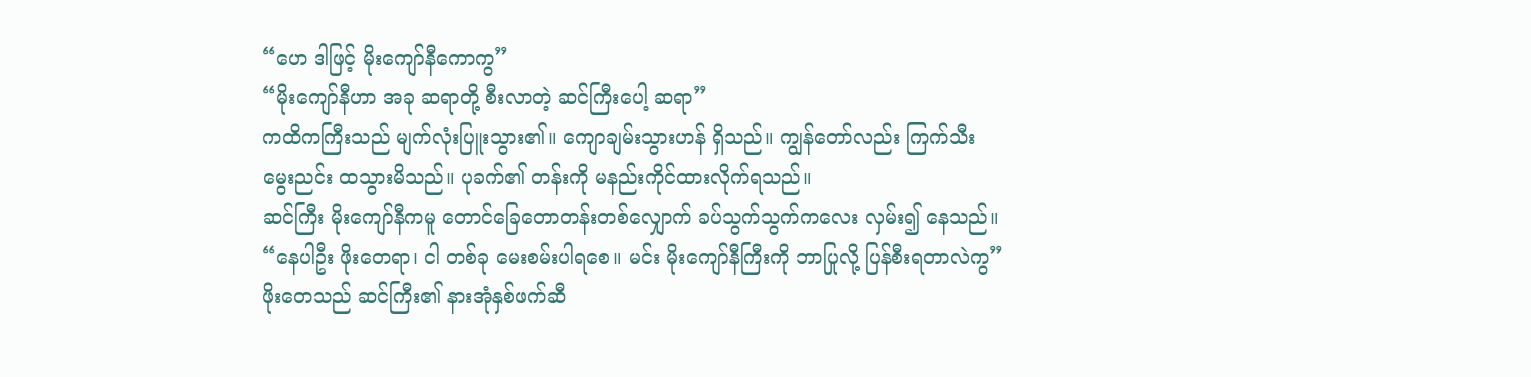“ဟေ ဒါဖြင့် မိုးကျော်နီကောကွ”
“မိုးကျော်နီဟာ အခု ဆရာတို့ စီးလာတဲ့ ဆင်ကြီးပေါ့ ဆရာ”
ကထိကကြီးသည် မျက်လုံးပြူးသွား၏။ ကျောချမ်းသွားဟန် ရှိသည်။ ကျွန်တော်လည်း ကြက်သီးမွေးညင်း ထသွားမိသည်။ ပုခက်၏ တန်းကို မနည်းကိုင်ထားလိုက်ရသည်။
ဆင်ကြီး မိုးကျော်နီကမူ တောင်ခြေတောတန်းတစ်လျှောက် ခပ်သွက်သွက်ကလေး လှမ်း၍ နေသည်။
“နေပါဦး ဖိုးတေရာ၊ ငါ တစ်ခု မေးစမ်းပါရစေ။ မင်း မိုးကျော်နီကြီးကို ဘာပြုလို့ ပြန်စီးရတာလဲကွ”
ဖိုးတေသည် ဆင်ကြီး၏ နားအုံနှစ်ဖက်ဆီ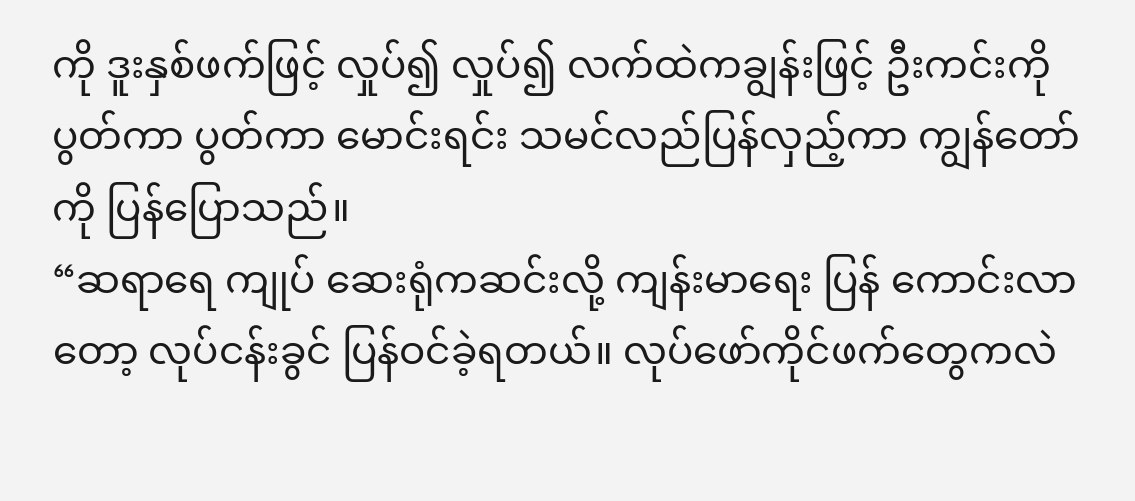ကို ဒူးနှစ်ဖက်ဖြင့် လှုပ်၍ လှုပ်၍ လက်ထဲကချွန်းဖြင့် ဦးကင်းကို ပွတ်ကာ ပွတ်ကာ မောင်းရင်း သမင်လည်ပြန်လှည့်ကာ ကျွန်တော်ကို ပြန်ပြောသည်။
“ဆရာရေ ကျုပ် ဆေးရုံကဆင်းလို့ ကျန်းမာရေး ပြန် ကောင်းလာတော့ လုပ်ငန်းခွင် ပြန်ဝင်ခဲ့ရတယ်။ လုပ်ဖော်ကိုင်ဖက်တွေကလဲ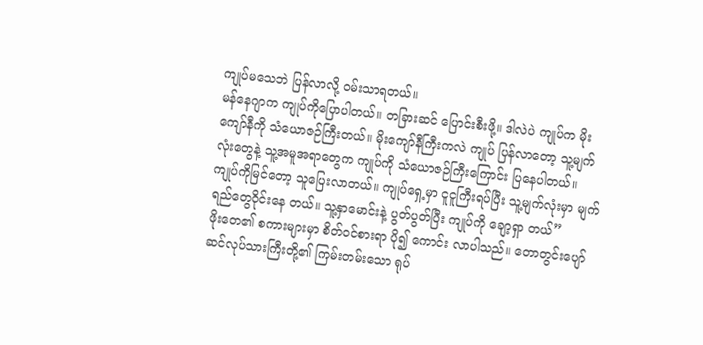ကျုပ်မသေဘဲ ပြန်လာလို့ ဝမ်းသာရတယ်။
မန်နေဂျာက ကျုပ်ကိုပြောပါတယ်။ တခြားဆင် ပြောင်းစီးဖို့။ ဒါလဲပဲ ကျုပ်က မိုးကျော်နီကို သံယောဇဉ်ကြီးတယ်။ မိုးကျော်နီကြီးကလဲ ကျုပ် ပြန်လာတော့ သူ့မျက်လုံးတွေနဲ့ သူ့အမူအရာတွေက ကျုပ်ကို သံယောဇဉ်ကြီးကြောင်း ပြနေပါတယ်။
ကျုပ်ကိုမြင်တော့ သူပြေးလာတယ်။ ကျုပ်ရှေ့မှာ ငူငူကြီးရပ်ပြီး သူ့မျက်လုံးမှာ မျက်ရည်တွေဝိုင်းနေ တယ်။ သူ့နှာမောင်းနဲ့ ပွတ်ပွတ်ပြီး ကျုပ်ကို ချော့ရှာ တယ်”
ဖိုးတေ၏ စကားများမှာ စိတ်ဝင်စားရာ ပို၍ ကောင်း လာပါသည်။ တောတွင်းပျော် ဆင်လုပ်သားကြီးတို့၏ ကြမ်းတမ်းသော ရုပ်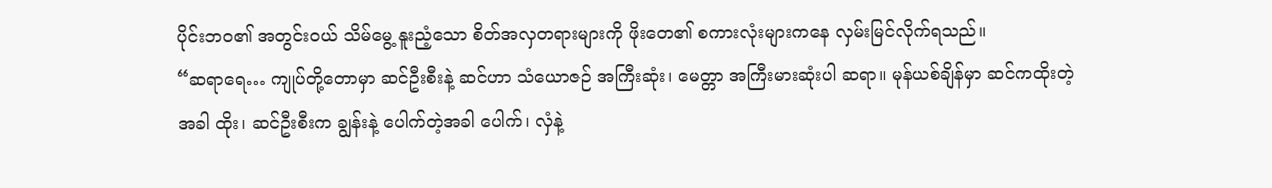ပိုင်းဘဝ၏ အတွင်းဝယ် သိမ်မွေ့ နူးညံ့သော စိတ်အလှတရားများကို ဖိုးတေ၏ စကားလုံးများကနေ လှမ်းမြင်လိုက်ရသည်။
“ဆရာရေ… ကျုပ်တို့တောမှာ ဆင်ဦးစီးနဲ့ ဆင်ဟာ သံယောဇဉ် အကြီးဆုံး၊ မေတ္တာ အကြီးမားဆုံးပါ ဆရာ။ မုန်ယစ်ချိန်မှာ ဆင်ကထိုးတဲ့အခါ ထိုး၊ ဆင်ဦးစီးက ချွန်းနဲ့ ပေါက်တဲ့အခါ ပေါက်၊ လှံနဲ့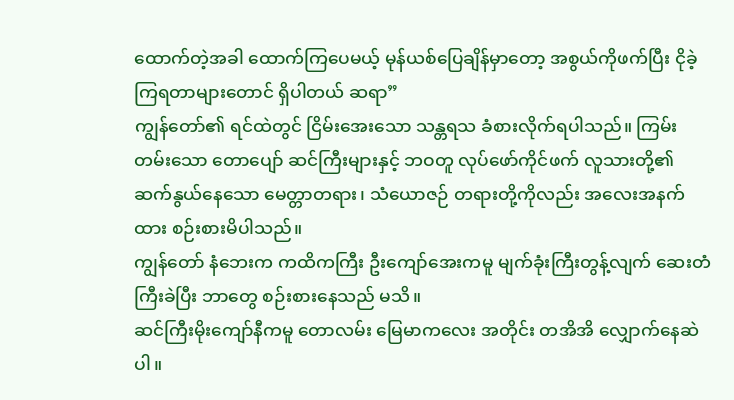ထောက်တဲ့အခါ ထောက်ကြပေမယ့် မုန်ယစ်ပြေချိန်မှာတော့ အစွယ်ကိုဖက်ပြီး ငိုခဲ့ကြရတာများတောင် ရှိပါတယ် ဆရာ”
ကျွန်တော်၏ ရင်ထဲတွင် ငြိမ်းအေးသော သန္တရသ ခံစားလိုက်ရပါသည်။ ကြမ်းတမ်းသော တောပျော် ဆင်ကြီးများနှင့် ဘဝတူ လုပ်ဖော်ကိုင်ဖက် လူသားတို့၏ ဆက်နွယ်နေသော မေတ္တာတရား၊ သံယောဇဉ် တရားတို့ကိုလည်း အလေးအနက်ထား စဉ်းစားမိပါသည်။
ကျွန်တော် နံဘေးက ကထိကကြီး ဦးကျော်အေးကမူ မျက်ခုံးကြီးတွန့်လျက် ဆေးတံကြီးခဲပြီး ဘာတွေ စဉ်းစားနေသည် မသိ။
ဆင်ကြီးမိုးကျော်နီကမူ တောလမ်း မြေမာကလေး အတိုင်း တအိအိ လျှောက်နေဆဲပါ။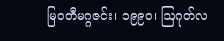မြဝတီမဂ္ဂဇင်း၊ ၁၉၉၀၊ ဩဂုတ်လ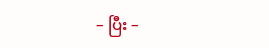– ပြီး –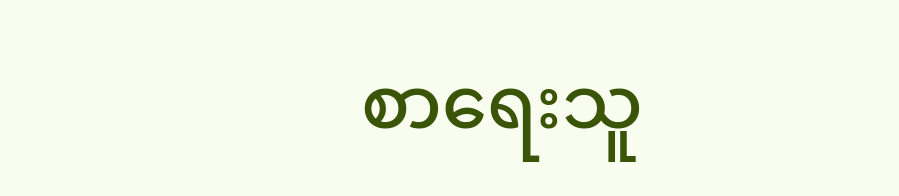စာရေးသူ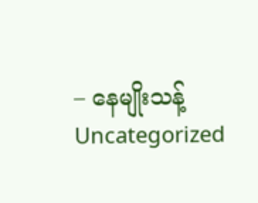– နေမျိုးသန့်
Uncategorized